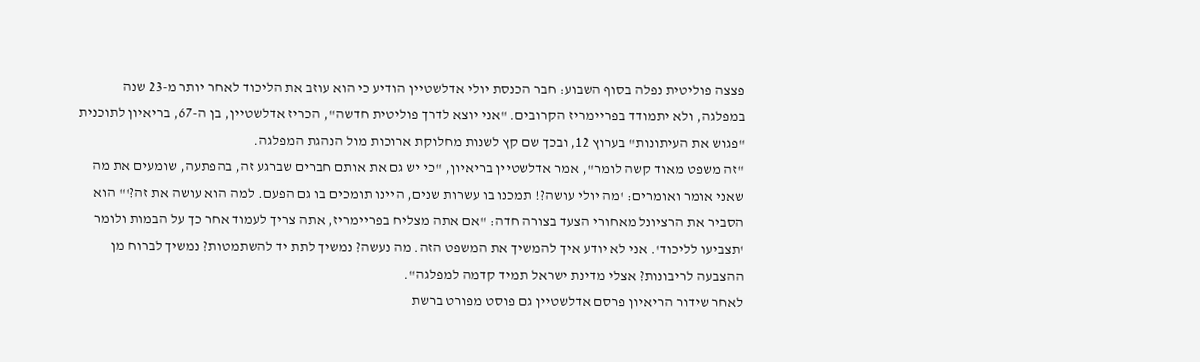פצצה פוליטית נפלה בסוף השבוע: חבר הכנסת יולי אדלשטיין הודיע כי הוא עוזב את הליכוד לאחר יותר מ-23 שנה במפלגה, ולא יתמודד בפריימריז הקרובים. "אני יוצא לדרך פוליטית חדשה", הכריז אדלשטיין, בן ה-67, בריאיון לתוכנית "פגוש את העיתונות" בערוץ 12, ובכך שם קץ לשנות מחלוקת ארוכות מול הנהגת המפלגה.
"זה משפט מאוד קשה לומר", אמר אדלשטיין בריאיון, "כי יש גם את אותם חברים שברגע זה, בהפתעה, שומעים את מה שאני אומר ואומרים: 'מה יולי עושה?! תמכנו בו עשרות שנים, היינו תומכים בו גם הפעם. למה הוא עושה את זה?'" הוא הסביר את הרציונל מאחורי הצעד בצורה חדה: "אם אתה מצליח בפריימריז, אתה צריך לעמוד אחר כך על הבמות ולומר 'תצביעו לליכוד'. אני לא יודע איך להמשיך את המשפט הזה. מה נעשה? נמשיך לתת יד להשתמטות? נמשיך לברוח מן ההצבעה לריבונות? אצלי מדינת ישראל תמיד קדמה למפלגה".
לאחר שידור הריאיון פרסם אדלשטיין גם פוסט מפורט ברשת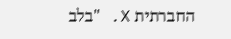החברתית X. "בלב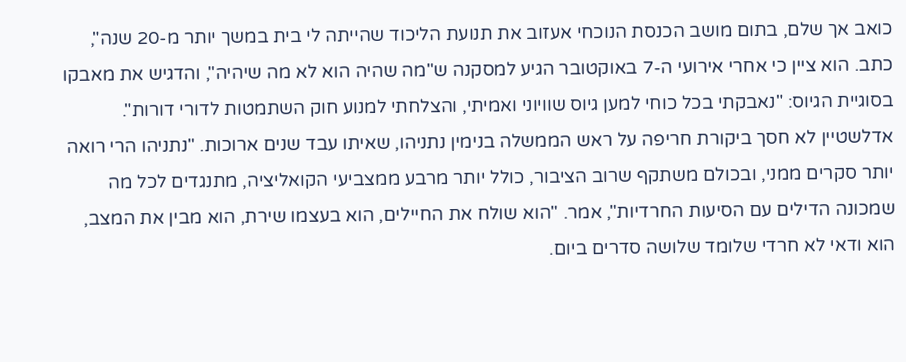כואב אך שלם, בתום מושב הכנסת הנוכחי אעזוב את תנועת הליכוד שהייתה לי בית במשך יותר מ-20 שנה", כתב. הוא ציין כי אחרי אירועי ה-7 באוקטובר הגיע למסקנה ש"מה שהיה הוא לא מה שיהיה", והדגיש את מאבקו בסוגיית הגיוס: "נאבקתי בכל כוחי למען גיוס שוויוני ואמיתי, והצלחתי למנוע חוק השתמטות לדורי דורות".
אדלשטיין לא חסך ביקורת חריפה על ראש הממשלה בנימין נתניהו, שאיתו עבד שנים ארוכות. "נתניהו הרי רואה יותר סקרים ממני, ובכולם משתקף שרוב הציבור, כולל יותר מרבע ממצביעי הקואליציה, מתנגדים לכל מה שמכונה הדילים עם הסיעות החרדיות", אמר. "הוא שולח את החיילים, הוא בעצמו שירת, הוא מבין את המצב, הוא ודאי לא חרדי שלומד שלושה סדרים ביום.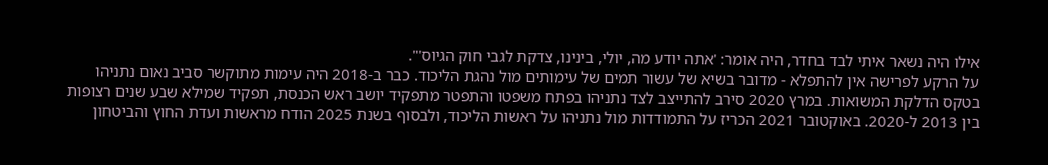אילו היה נשאר איתי לבד בחדר, היה אומר: 'אתה יודע מה, יולי, בינינו, צדקת לגבי חוק הגיוס'".
על הרקע לפרישה אין להתפלא - מדובר בשיא של עשור תמים של עימותים מול נהגת הליכוד. כבר ב-2018 היה עימות מתוקשר סביב נאום נתניהו בטקס הדלקת המשואות. במרץ 2020 סירב להתייצב לצד נתניהו בפתח משפטו והתפטר מתפקיד יושב ראש הכנסת, תפקיד שמילא שבע שנים רצופות בין 2013 ל-2020. באוקטובר 2021 הכריז על התמודדות מול נתניהו על ראשות הליכוד, ולבסוף בשנת 2025 הודח מראשות ועדת החוץ והביטחון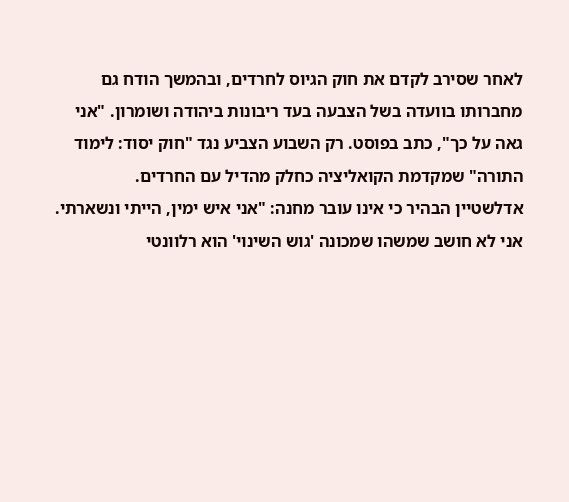לאחר שסירב לקדם את חוק הגיוס לחרדים, ובהמשך הודח גם מחברותו בוועדה בשל הצבעה בעד ריבונות ביהודה ושומרון. "אני גאה על כך", כתב בפוסט. רק השבוע הצביע נגד "חוק יסוד: לימוד התורה" שמקדמת הקואליציה כחלק מהדיל עם החרדים.
אדלשטיין הבהיר כי אינו עובר מחנה: "אני איש ימין, הייתי ונשארתי. אני לא חושב שמשהו שמכונה 'גוש השינוי' הוא רלוונטי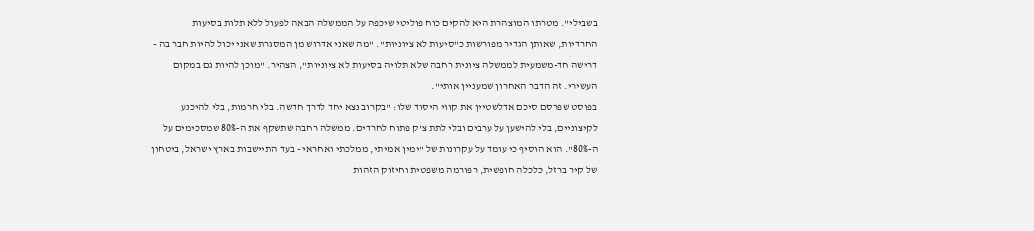בשבילי". מטרתו המוצהרת היא להקים כוח פוליטי שיכפה על הממשלה הבאה לפעול ללא תלות בסיעות החרדיות, שאותן הגדיר מפורשות כ"סיעות לא ציוניות". "מה שאני אדרוש מן המסגרת שאני יכול להיות חבר בה - דרישה חד-משמעית לממשלה ציונית רחבה שלא תלויה בסיעות לא ציוניות", הצהיר. "מוכן להיות גם במקום העשירי. זה הדבר האחרון שמעניין אותי".
בפוסט שפרסם סיכם אדלשטיין את קווי היסוד שלו: "בקרוב נצא יחד לדרך חדשה. בלי חרמות, בלי להיכנע לקיצוניים, בלי להישען על ערבים ובלי לתת צ'ק פתוח לחרדים. ממשלה רחבה שתשקף את ה-80% שמסכימים על ה-80%". הוא הוסיף כי עומד על עקרונות של "ימין אמיתי, ממלכתי ואחראי - בעד התיישבות בארץ ישראל, ביטחון של קיר ברזל, כלכלה חופשית, רפורמה משפטית וחיזוק הזהות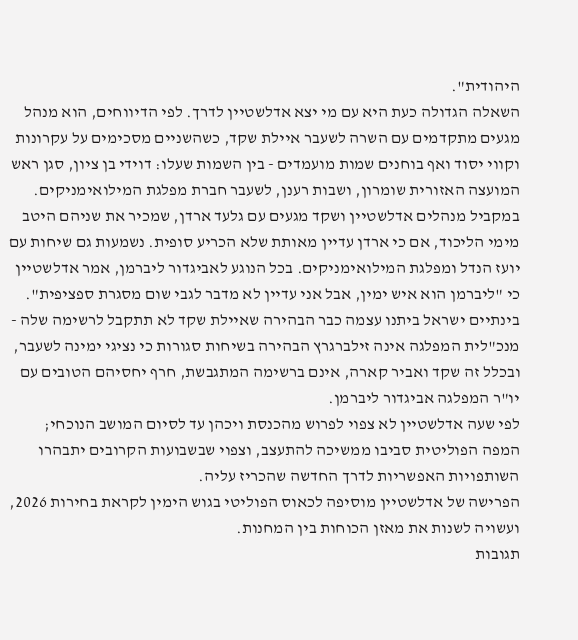היהודית".
השאלה הגדולה כעת היא עם מי יצא אדלשטיין לדרך. לפי הדיווחים, הוא מנהל מגעים מתקדמים עם השרה לשעבר איילת שקד, כשהשניים מסכימים על עקרונות וקווי יסוד ואף בוחנים שמות מועמדים - בין השמות שעלו: דוידי בן ציון, סגן ראש המועצה האזורית שומרון, ושבות רענן, לשעבר חברת מפלגת המילואימניקים. במקביל מנהלים אדלשטיין ושקד מגעים עם גלעד ארדן, שמכיר את שניהם היטב מימי הליכוד, אם כי ארדן עדיין מאותת שלא הכריע סופית. נשמעות גם שיחות עם יועז הנדל ומפלגת המילואימניקים. בכל הנוגע לאביגדור ליברמן, אמר אדלשטיין כי "ליברמן הוא איש ימין, אבל אני עדיין לא מדבר לגבי שום מסגרת ספציפית".
בינתיים ישראל ביתנו עצמה כבר הבהירה שאיילת שקד לא תתקבל לרשימה שלה - מנכ"לית המפלגה אינה זילברגרץ הבהירה בשיחות סגורות כי נציגי ימינה לשעבר, ובכלל זה שקד ואביר קארה, אינם ברשימה המתגבשת, חרף יחסיהם הטובים עם יו"ר המפלגה אביגדור ליברמן.
לפי שעה אדלשטיין לא צפוי לפרוש מהכנסת ויכהן עד לסיום המושב הנוכחי; המפה הפוליטית סביבו ממשיכה להתעצב, וצפוי שבשבועות הקרובים יתבהרו השותפויות האפשריות לדרך החדשה שהכריז עליה.
הפרישה של אדלשטיין מוסיפה לכאוס הפוליטי בגוש הימין לקראת בחירות 2026, ועשויה לשנות את מאזן הכוחות בין המחנות.
תגובות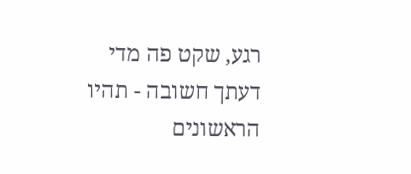רגע, שקט פה מדי
דעתך חשובה - תהיו הראשונים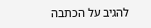להגיב על הכתבה